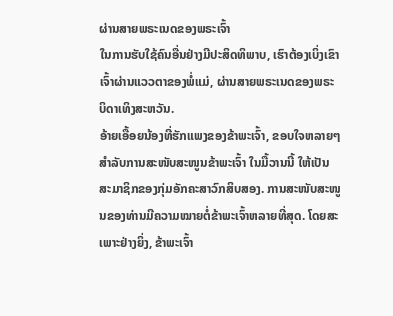ຜ່ານສາຍພຣະເນດຂອງພຣະເຈົ້າ
ໃນການຮັບໃຊ້ຄົນອື່ນຢ່າງມີປະສິດທິພາບ, ເຮົາຕ້ອງເບິ່ງເຂົາເຈົ້າຜ່ານແວວຕາຂອງພໍ່ແມ່, ຜ່ານສາຍພຣະເນດຂອງພຣະບິດາເທິງສະຫວັນ.
ອ້າຍເອື້ອຍນ້ອງທີ່ຮັກແພງຂອງຂ້າພະເຈົ້າ, ຂອບໃຈຫລາຍໆສຳລັບການສະໜັບສະໜູນຂ້າພະເຈົ້າ ໃນມື້ວານນີ້ ໃຫ້ເປັນສະມາຊິກຂອງກຸ່ມອັກຄະສາວົກສິບສອງ. ການສະໜັບສະໜູນຂອງທ່ານມີຄວາມໝາຍຕໍ່ຂ້າພະເຈົ້າຫລາຍທີ່ສຸດ. ໂດຍສະເພາະຢ່າງຍິ່ງ, ຂ້າພະເຈົ້າ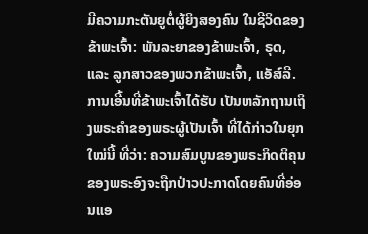ມີຄວາມກະຕັນຍູຕໍ່ຜູ້ຍິງສອງຄົນ ໃນຊີວິດຂອງຂ້າພະເຈົ້າ: ພັນລະຍາຂອງຂ້າພະເຈົ້າ, ຣຸດ, ແລະ ລູກສາວຂອງພວກຂ້າພະເຈົ້າ, ແອັສ໌ລີ.
ການເອີ້ນທີ່ຂ້າພະເຈົ້າໄດ້ຮັບ ເປັນຫລັກຖານເຖິງພຣະຄຳຂອງພຣະຜູ້ເປັນເຈົ້າ ທີ່ໄດ້ກ່າວໃນຍຸກໃໝ່ນີ້ ທີ່ວ່າ: ຄວາມສົມບູນຂອງພຣະກິດຕິຄຸນຂອງພຣະອົງຈະຖືກປ່າວປະກາດໂດຍຄົນທີ່ອ່ອນແອ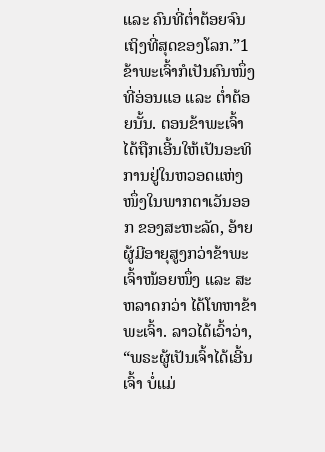ແລະ ຄົນທີ່ຕ່ຳຕ້ອຍຈົນເຖິງທີ່ສຸດຂອງໂລກ.”1 ຂ້າພະເຈົ້າກໍເປັນຄົນໜຶ່ງ ທີ່ອ່ອນແອ ແລະ ຕ່ຳຕ້ອຍນັ້ນ. ຕອນຂ້າພະເຈົ້າໄດ້ຖືກເອີ້ນໃຫ້ເປັນອະທິການຢູ່ໃນຫວອດແຫ່ງໜຶ່ງໃນພາກຕາເວັນອອກ ຂອງສະຫະລັດ, ອ້າຍຜູ້ມີອາຍຸສູງກວ່າຂ້າພະເຈົ້າໜ້ອຍໜຶ່ງ ແລະ ສະຫລາດກວ່າ ໄດ້ໂທຫາຂ້າພະເຈົ້າ. ລາວໄດ້ເວົ້າວ່າ, “ພຣະຜູ້ເປັນເຈົ້າໄດ້ເອີ້ນເຈົ້າ ບໍ່ແມ່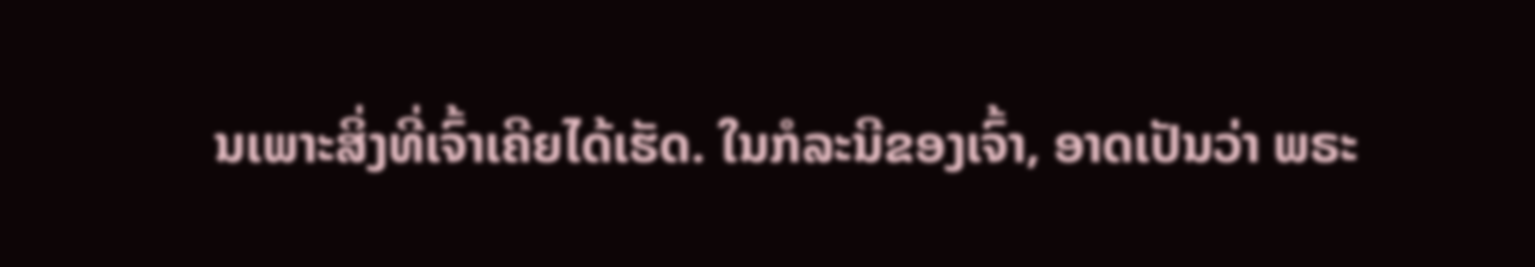ນເພາະສິ່ງທີ່ເຈົ້າເຄີຍໄດ້ເຮັດ. ໃນກໍລະນີຂອງເຈົ້າ, ອາດເປັນວ່າ ພຣະ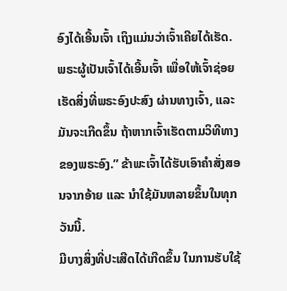ອົງໄດ້ເອີ້ນເຈົ້າ ເຖິງແມ່ນວ່າເຈົ້າເຄີຍໄດ້ເຮັດ. ພຣະຜູ້ເປັນເຈົ້າໄດ້ເອີ້ນເຈົ້າ ເພື່ອໃຫ້ເຈົ້າຊ່ອຍເຮັດສິ່ງທີ່ພຣະອົງປະສົງ ຜ່ານທາງເຈົ້າ, ແລະ ມັນຈະເກີດຂຶ້ນ ຖ້າຫາກເຈົ້າເຮັດຕາມວິທີທາງຂອງພຣະອົງ.” ຂ້າພະເຈົ້າໄດ້ຮັບເອົາຄຳສັ່ງສອນຈາກອ້າຍ ແລະ ນຳໃຊ້ມັນຫລາຍຂຶ້ນໃນທຸກວັນນີ້.
ມີບາງສິ່ງທີ່ປະເສີດໄດ້ເກີດຂຶ້ນ ໃນການຮັບໃຊ້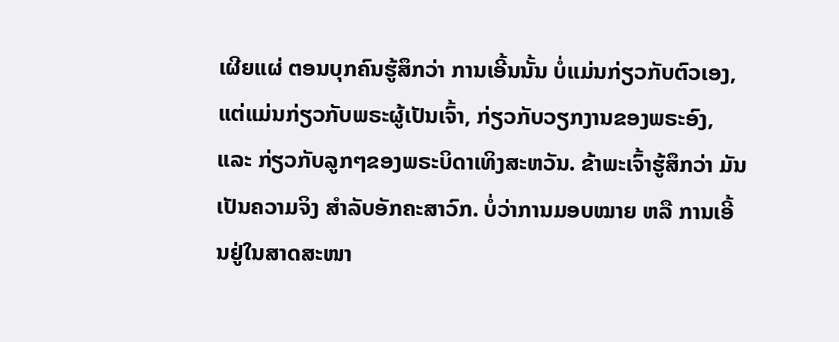ເຜີຍແຜ່ ຕອນບຸກຄົນຮູ້ສຶກວ່າ ການເອີ້ນນັ້ນ ບໍ່ແມ່ນກ່ຽວກັບຕົວເອງ, ແຕ່ແມ່ນກ່ຽວກັບພຣະຜູ້ເປັນເຈົ້າ, ກ່ຽວກັບວຽກງານຂອງພຣະອົງ, ແລະ ກ່ຽວກັບລູກໆຂອງພຣະບິດາເທິງສະຫວັນ. ຂ້າພະເຈົ້າຮູ້ສຶກວ່າ ມັນເປັນຄວາມຈິງ ສຳລັບອັກຄະສາວົກ. ບໍ່ວ່າການມອບໝາຍ ຫລື ການເອີ້ນຢູ່ໃນສາດສະໜາ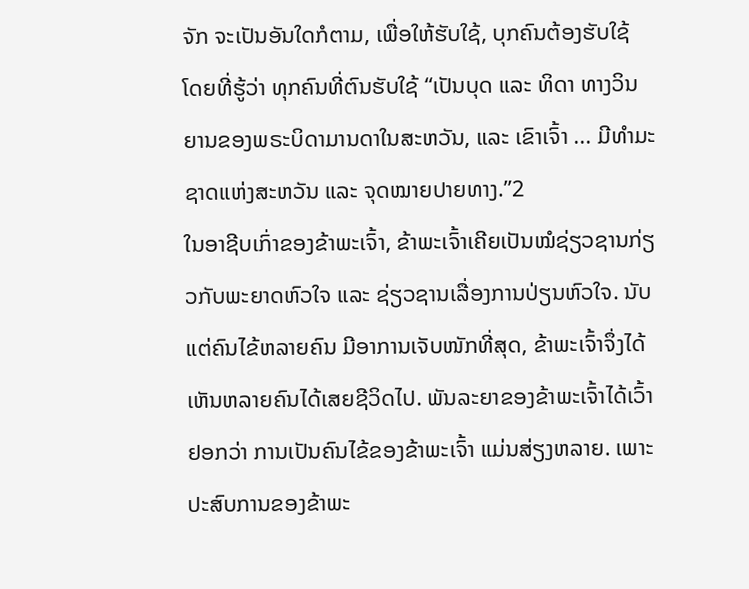ຈັກ ຈະເປັນອັນໃດກໍຕາມ, ເພື່ອໃຫ້ຮັບໃຊ້, ບຸກຄົນຕ້ອງຮັບໃຊ້ ໂດຍທີ່ຮູ້ວ່າ ທຸກຄົນທີ່ຕົນຮັບໃຊ້ “ເປັນບຸດ ແລະ ທິດາ ທາງວິນຍານຂອງພຣະບິດາມານດາໃນສະຫວັນ, ແລະ ເຂົາເຈົ້າ ... ມີທຳມະຊາດແຫ່ງສະຫວັນ ແລະ ຈຸດໝາຍປາຍທາງ.”2
ໃນອາຊີບເກົ່າຂອງຂ້າພະເຈົ້າ, ຂ້າພະເຈົ້າເຄີຍເປັນໝໍຊ່ຽວຊານກ່ຽວກັບພະຍາດຫົວໃຈ ແລະ ຊ່ຽວຊານເລື່ອງການປ່ຽນຫົວໃຈ. ນັບແຕ່ຄົນໄຂ້ຫລາຍຄົນ ມີອາການເຈັບໜັກທີ່ສຸດ, ຂ້າພະເຈົ້າຈຶ່ງໄດ້ເຫັນຫລາຍຄົນໄດ້ເສຍຊີວິດໄປ. ພັນລະຍາຂອງຂ້າພະເຈົ້າໄດ້ເວົ້າຢອກວ່າ ການເປັນຄົນໄຂ້ຂອງຂ້າພະເຈົ້າ ແມ່ນສ່ຽງຫລາຍ. ເພາະປະສົບການຂອງຂ້າພະ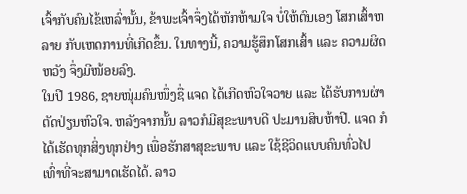ເຈົ້າກັບຄົນໄຂ້ເຫລົ່ານັ້ນ, ຂ້າພະເຈົ້າຈຶ່ງໄດ້ຫັກຫ້າມໃຈ ບໍ່ໃຫ້ຕົນເອງ ໂສກເສົ້າຫລາຍ ກັບເຫດການທີ່ເກີດຂຶ້ນ. ໃນທາງນີ້, ຄວາມຮູ້ສຶກໂສກເສົ້າ ແລະ ຄວາມຜິດຫວັງ ຈຶ່ງມີໜ້ອຍລົງ.
ໃນປີ 1986, ຊາຍໜຸ່ມຄົນໜຶ່ງຊື່ ແຈດ ໄດ້ເກີດຫົວໃຈວາຍ ແລະ ໄດ້ຮັບການຜ່າຕັດປ່ຽນຫົວໃຈ. ຫລັງຈາກນັ້ນ ລາວກໍມີສຸຂະພາບດີ ປະມານສິບຫ້າປີ. ແຈດ ກໍໄດ້ເຮັດທຸກສິ່ງທຸກຢ່າງ ເພື່ອຮັກສາສຸຂະພາບ ແລະ ໃຊ້ຊີວິດແບບຄົນທົ່ວໄປ ເທົ່າທີ່ຈະສາມາດເຮັດໄດ້. ລາວ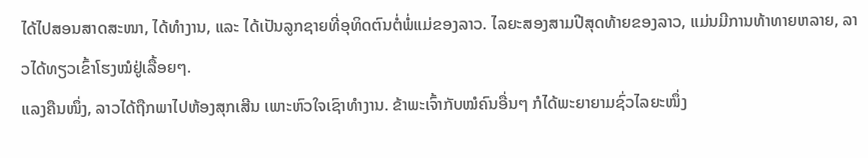ໄດ້ໄປສອນສາດສະໜາ, ໄດ້ທຳງານ, ແລະ ໄດ້ເປັນລູກຊາຍທີ່ອຸທິດຕົນຕໍ່ພໍ່ແມ່ຂອງລາວ. ໄລຍະສອງສາມປີສຸດທ້າຍຂອງລາວ, ແມ່ນມີການທ້າທາຍຫລາຍ, ລາວໄດ້ທຽວເຂົ້າໂຮງໝໍຢູ່ເລື້ອຍໆ.
ແລງຄືນໜຶ່ງ, ລາວໄດ້ຖືກພາໄປຫ້ອງສຸກເສີນ ເພາະຫົວໃຈເຊົາທຳງານ. ຂ້າພະເຈົ້າກັບໝໍຄົນອື່ນໆ ກໍໄດ້ພະຍາຍາມຊົ່ວໄລຍະໜຶ່ງ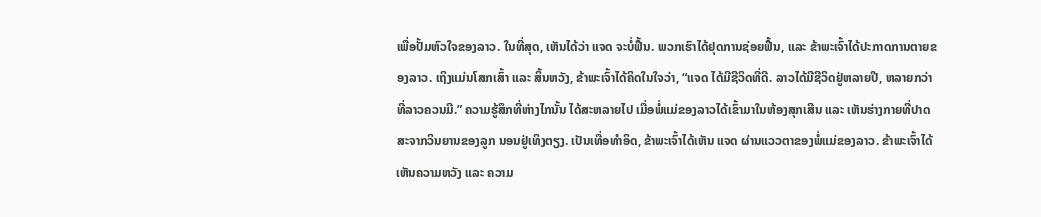ເພື່ອປັ້ມຫົວໃຈຂອງລາວ. ໃນທີ່ສຸດ, ເຫັນໄດ້ວ່າ ແຈດ ຈະບໍ່ຟື້ນ. ພວກເຮົາໄດ້ຢຸດການຊ່ອຍຟື້ນ, ແລະ ຂ້າພະເຈົ້າໄດ້ປະກາດການຕາຍຂອງລາວ. ເຖິງແມ່ນໂສກເສົ້າ ແລະ ສິ້ນຫວັງ, ຂ້າພະເຈົ້າໄດ້ຄິດໃນໃຈວ່າ, “ແຈດ ໄດ້ມີຊີວິດທີ່ດີ. ລາວໄດ້ມີຊີວິດຢູ່ຫລາຍປີ, ຫລາຍກວ່າທີ່ລາວຄວນມີ.” ຄວາມຮູ້ສຶກທີ່ຫ່າງໄກນັ້ນ ໄດ້ສະຫລາຍໄປ ເມື່ອພໍ່ແມ່ຂອງລາວໄດ້ເຂົ້າມາໃນຫ້ອງສຸກເສີນ ແລະ ເຫັນຮ່າງກາຍທີ່ປາດສະຈາກວິນຍານຂອງລູກ ນອນຢູ່ເທິງຕຽງ. ເປັນເທື່ອທຳອິດ, ຂ້າພະເຈົ້າໄດ້ເຫັນ ແຈດ ຜ່ານແວວຕາຂອງພໍ່ແມ່ຂອງລາວ. ຂ້າພະເຈົ້າໄດ້ເຫັນຄວາມຫວັງ ແລະ ຄວາມ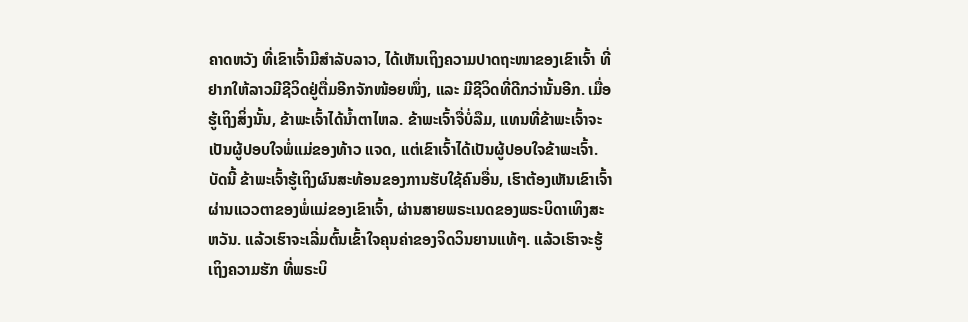ຄາດຫວັງ ທີ່ເຂົາເຈົ້າມີສຳລັບລາວ, ໄດ້ເຫັນເຖິງຄວາມປາດຖະໜາຂອງເຂົາເຈົ້າ ທີ່ຢາກໃຫ້ລາວມີຊີວິດຢູ່ຕື່ມອີກຈັກໜ້ອຍໜຶ່ງ, ແລະ ມີຊີວິດທີ່ດີກວ່ານັ້ນອີກ. ເມື່ອຮູ້ເຖິງສິ່ງນັ້ນ, ຂ້າພະເຈົ້າໄດ້ນ້ຳຕາໄຫລ. ຂ້າພະເຈົ້າຈື່ບໍ່ລືມ, ແທນທີ່ຂ້າພະເຈົ້າຈະເປັນຜູ້ປອບໃຈພໍ່ແມ່ຂອງທ້າວ ແຈດ, ແຕ່ເຂົາເຈົ້າໄດ້ເປັນຜູ້ປອບໃຈຂ້າພະເຈົ້າ.
ບັດນີ້ ຂ້າພະເຈົ້າຮູ້ເຖິງຜົນສະທ້ອນຂອງການຮັບໃຊ້ຄົນອື່ນ, ເຮົາຕ້ອງເຫັນເຂົາເຈົ້າຜ່ານແວວຕາຂອງພໍ່ແມ່ຂອງເຂົາເຈົ້າ, ຜ່ານສາຍພຣະເນດຂອງພຣະບິດາເທິງສະຫວັນ. ແລ້ວເຮົາຈະເລີ່ມຕົ້ນເຂົ້າໃຈຄຸນຄ່າຂອງຈິດວິນຍານແທ້ໆ. ແລ້ວເຮົາຈະຮູ້ເຖິງຄວາມຮັກ ທີ່ພຣະບິ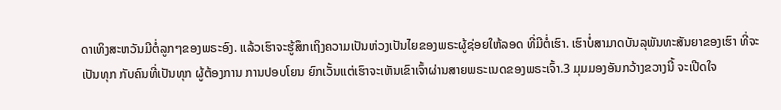ດາເທິງສະຫວັນມີຕໍ່ລູກໆຂອງພຣະອົງ. ແລ້ວເຮົາຈະຮູ້ສຶກເຖິງຄວາມເປັນຫ່ວງເປັນໄຍຂອງພຣະຜູ້ຊ່ອຍໃຫ້ລອດ ທີ່ມີຕໍ່ເຮົາ. ເຮົາບໍ່ສາມາດບັນລຸພັນທະສັນຍາຂອງເຮົາ ທີ່ຈະເປັນທຸກ ກັບຄົນທີ່ເປັນທຸກ ຜູ້ຕ້ອງການ ການປອບໂຍນ ຍົກເວັ້ນແຕ່ເຮົາຈະເຫັນເຂົາເຈົ້າຜ່ານສາຍພຣະເນດຂອງພຣະເຈົ້າ.3 ມຸມມອງອັນກວ້າງຂວາງນີ້ ຈະເປີດໃຈ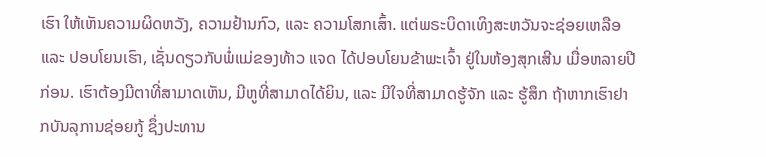ເຮົາ ໃຫ້ເຫັນຄວາມຜິດຫວັງ, ຄວາມຢ້ານກົວ, ແລະ ຄວາມໂສກເສົ້າ. ແຕ່ພຣະບິດາເທິງສະຫວັນຈະຊ່ອຍເຫລືອ ແລະ ປອບໂຍນເຮົາ, ເຊັ່ນດຽວກັບພໍ່ແມ່ຂອງທ້າວ ແຈດ ໄດ້ປອບໂຍນຂ້າພະເຈົ້າ ຢູ່ໃນຫ້ອງສຸກເສີນ ເມື່ອຫລາຍປີກ່ອນ. ເຮົາຕ້ອງມີຕາທີ່ສາມາດເຫັນ, ມີຫູທີ່ສາມາດໄດ້ຍິນ, ແລະ ມີໃຈທີ່ສາມາດຮູ້ຈັກ ແລະ ຮູ້ສຶກ ຖ້າຫາກເຮົາຢາກບັນລຸການຊ່ອຍກູ້ ຊຶ່ງປະທານ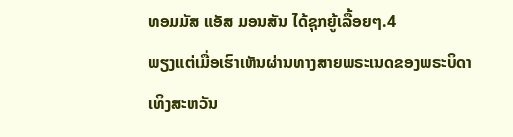ທອມມັສ ແອັສ ມອນສັນ ໄດ້ຊຸກຍູ້ເລື້ອຍໆ.4
ພຽງແຕ່ເມື່ອເຮົາເຫັນຜ່ານທາງສາຍພຣະເນດຂອງພຣະບິດາເທິງສະຫວັນ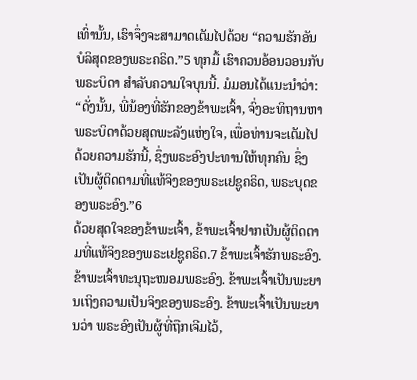ເທົ່ານັ້ນ, ເຮົາຈຶ່ງຈະສາມາດເຕັມໄປດ້ວຍ “ຄວາມຮັກອັນບໍລິສຸດຂອງພຣະຄຣິດ.”5 ທຸກມື້ ເຮົາຄວນອ້ອນວອນກັບພຣະບິດາ ສຳລັບຄວາມໃຈບຸນນີ້. ມໍມອນໄດ້ແນະນຳວ່າ: “ດັ່ງນັ້ນ, ພີ່ນ້ອງທີ່ຮັກຂອງຂ້າພະເຈົ້າ, ຈົ່ງອະທິຖານຫາພຣະບິດາດ້ວຍສຸດພະລັງແຫ່ງໃຈ, ເພື່ອທ່ານຈະເຕັມໄປດ້ວຍຄວາມຮັກນີ້, ຊຶ່ງພຣະອົງປະທານໃຫ້ທຸກຄົນ ຊຶ່ງເປັນຜູ້ຕິດຕາມທີ່ແທ້ຈິງຂອງພຣະເຢຊູຄຣິດ, ພຣະບຸດຂອງພຣະອົງ.”6
ດ້ວຍສຸດໃຈຂອງຂ້າພະເຈົ້າ, ຂ້າພະເຈົ້າຢາກເປັນຜູ້ຕິດຕາມທີ່ແທ້ຈິງຂອງພຣະເຢຊູຄຣິດ.7 ຂ້າພະເຈົ້າຮັກພຣະອົງ. ຂ້າພະເຈົ້າທະນຸຖະໜອມພຣະອົງ. ຂ້າພະເຈົ້າເປັນພະຍານເຖິງຄວາມເປັນຈິງຂອງພຣະອົງ. ຂ້າພະເຈົ້າເປັນພະຍານວ່າ ພຣະອົງເປັນຜູ້ທີ່ຖືກເຈີມໄວ້,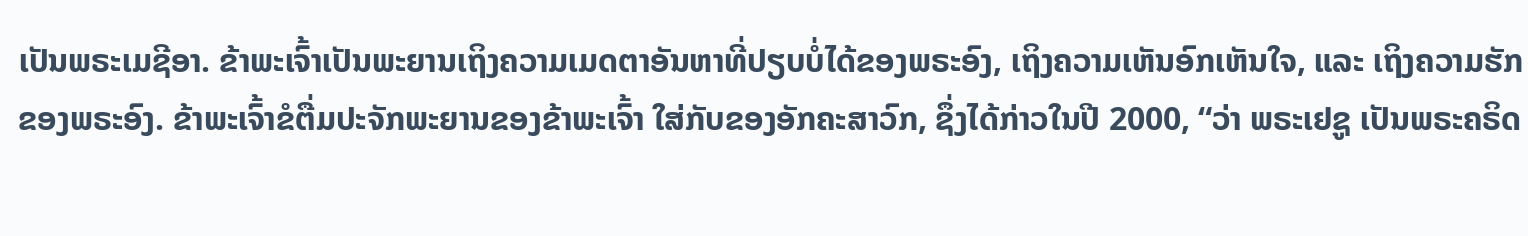ເປັນພຣະເມຊີອາ. ຂ້າພະເຈົ້າເປັນພະຍານເຖິງຄວາມເມດຕາອັນຫາທີ່ປຽບບໍ່ໄດ້ຂອງພຣະອົງ, ເຖິງຄວາມເຫັນອົກເຫັນໃຈ, ແລະ ເຖິງຄວາມຮັກຂອງພຣະອົງ. ຂ້າພະເຈົ້າຂໍຕື່ມປະຈັກພະຍານຂອງຂ້າພະເຈົ້າ ໃສ່ກັບຂອງອັກຄະສາວົກ, ຊຶ່ງໄດ້ກ່າວໃນປີ 2000, “ວ່າ ພຣະເຢຊູ ເປັນພຣະຄຣິດ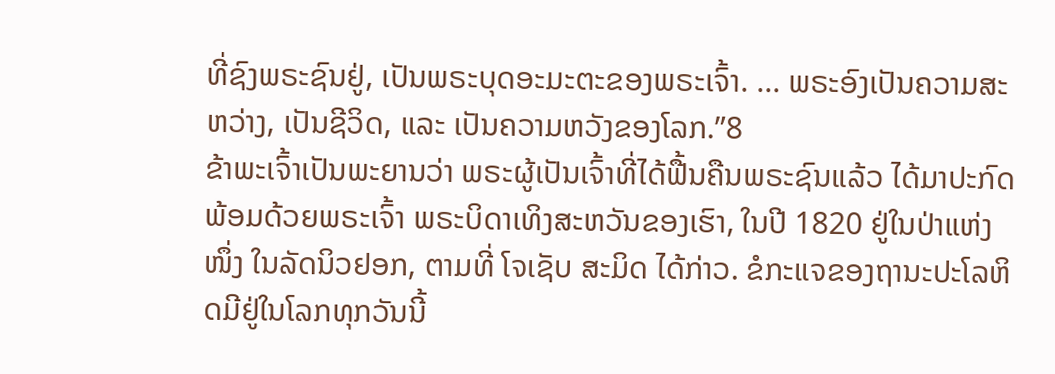ທີ່ຊົງພຣະຊົນຢູ່, ເປັນພຣະບຸດອະມະຕະຂອງພຣະເຈົ້າ. ... ພຣະອົງເປັນຄວາມສະຫວ່າງ, ເປັນຊີວິດ, ແລະ ເປັນຄວາມຫວັງຂອງໂລກ.”8
ຂ້າພະເຈົ້າເປັນພະຍານວ່າ ພຣະຜູ້ເປັນເຈົ້າທີ່ໄດ້ຟື້ນຄືນພຣະຊົນແລ້ວ ໄດ້ມາປະກົດ ພ້ອມດ້ວຍພຣະເຈົ້າ ພຣະບິດາເທິງສະຫວັນຂອງເຮົາ, ໃນປີ 1820 ຢູ່ໃນປ່າແຫ່ງໜຶ່ງ ໃນລັດນິວຢອກ, ຕາມທີ່ ໂຈເຊັບ ສະມິດ ໄດ້ກ່າວ. ຂໍກະແຈຂອງຖານະປະໂລຫິດມີຢູ່ໃນໂລກທຸກວັນນີ້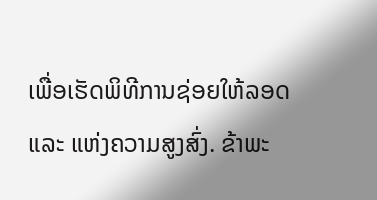ເພື່ອເຮັດພິທີການຊ່ອຍໃຫ້ລອດ ແລະ ແຫ່ງຄວາມສູງສົ່ງ. ຂ້າພະ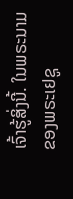ເຈົ້າຮູ້ສິ່ງນີ້. ໃນພຣະນາມຂອງພຣະເຢຊູ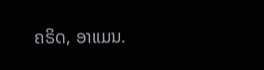ຄຣິດ, ອາແມນ.